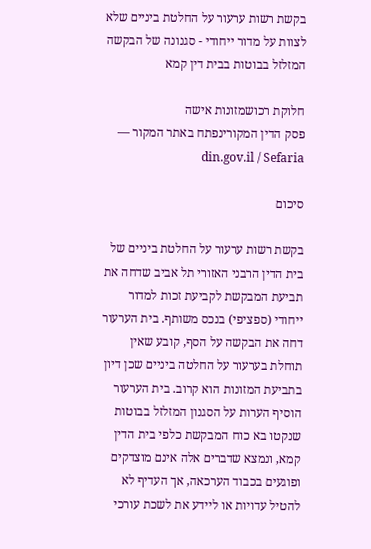בקשת רשות ערעור על החלטת ביניים שלא לצוות על מדור ייחודי - סגנונה של הבקשה המזלזל בבוטות בבית דין קמא

חלוקת רכושמזונות אישה
פסק הדין המקורינפתח באתר המקור — din.gov.il / Sefaria

סיכום

בקשת רשות ערעור על החלטת ביניים של בית הדין הרבני האזורי תל אביב שדחה את תביעת המבקשת לקביעת זכות למדור ייחודי (ספציפי) בנכס משותף. בית הערעור דחה את הבקשה על הסף, קובע שאין תוחלת בערעור על החלטה ביניים שכן דיון בתביעת המזונות הוא קרוב. בית הערעור הוסיף הערות על הסגנון המזלזל בבוטות שנקטו בא כוח המבקשת כלפי בית הדין קמא, ונמצא שדברים אלה אינם מוצדקים ופוגעים בכבוד הערכאה, אך העדיף לא להטיל עדויות או ליידע את לשכת עורכי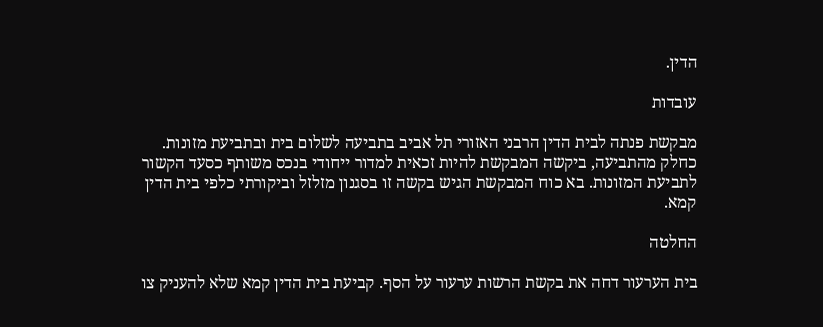הדין.

עובדות

מבקשת פנתה לבית הדין הרבני האזורי תל אביב בתביעה לשלום בית ובתביעת מזונות. כחלק מהתביעה, ביקשה המבקשת להיות זכאית למדור ייחודי בנכס משותף כסעד הקשור לתביעת המזונות. בא כוח המבקשת הגיש בקשה זו בסגנון מזלזל וביקורתי כלפי בית הדין קמא.

החלטה

בית הערעור דחה את בקשת הרשות ערעור על הסף. קביעת בית הדין קמא שלא להעניק צו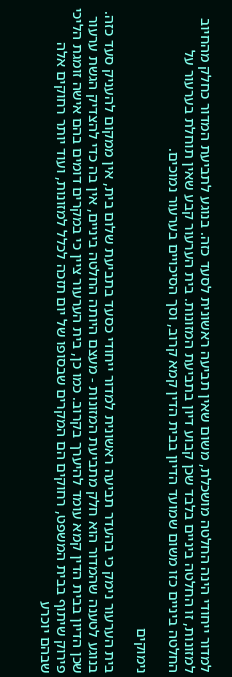למדור ייחודי הינה החלטה מושכלת, משום שאין תביעה ראשונית לסעד כזה. בנוגע לתביעת המדור כחלק מהחיוב למזונות, זו החלטה ביניים בלבד שכן קבוע דיון בתביעת המזונות. בית הערעור קבע שאין תוחלת בערעור על החלטה ביניים כזו משום שמועד הדיון בבית הדין קמא קרוב, וסך הסיכויים בערעור נמוכים.

נימוקים

בית הערעור נימק כי בהעדר תביעה ראשונית למדור ייחודי כסעד בתביעת שלום בית, אין ממקום להעניק סעד כזה. בנוגע לטענה שהמדור הוא חלק מתביעת המזונות - מעצם היותה החלטה ביניים, אין בה כדי להצדיק הגשת ערעור שכן הדיון בבית הדין קמא עומד להיערך בקרוב. כמו כן, בית הערעור ציין כי במקרים דומים בהם אישה זומגת הליכי פירוק שיתוף בבית המשפט, רחוקים הם המקרים שבסופו של יום תזכה לכלל למזונות, ועוד יותר רחוקים אלה שבהם יוכרע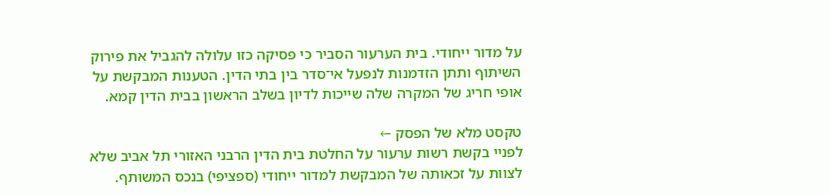על מדור ייחודי. בית הערעור הסביר כי פסיקה כזו עלולה להגביל את פירוק השיתוף ותתן הזדמנות לנפעל אי־סדר בין בתי הדין. הטענות המבקשת על אופי חריג של המקרה שלה שייכות לדיון בשלב הראשון בבית הדין קמא.

טקסט מלא של הפסק ←
לפניי בקשת רשות ערעור על החלטת בית הדין הרבני האזורי תל אביב שלא לצוות על זכאותה של המבקשת למדור ייחודי (ספציפי) בנכס המשותף.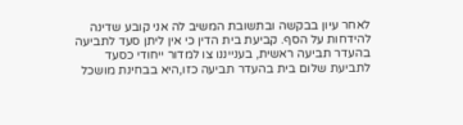לאחר עיון בבקשה ובתשובת המשיב לה אני קובע שדינה להידחות על הסף. קביעת בית הדין כי אין ליתן סעד לתביעה בהעדר תביעה ראשית, בענייננו צו למדור ייחודי כסעד לתביעת שלום בית בהעדר תביעה כזו,היא בבחינת מושכל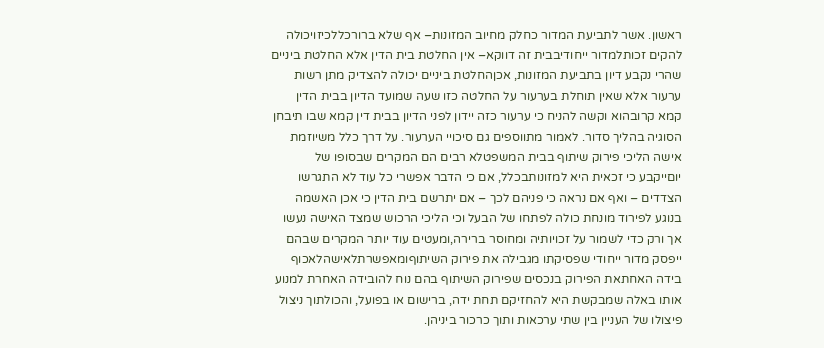ראשון. אשר לתביעת המדור כחלק מחיוב המזונות– אף שלא ברורכללכיזויכולה להקים זכותלמדור ייחודיבבית זה דווקא– אין החלטת בית הדין אלא החלטת ביניים שהרי נקבע דיון בתביעת המזונות, אכןהחלטת ביניים יכולה להצדיק מתן רשות ערעור אלא שאין תוחלת בערעור על החלטה כזו שעה שמועד הדיון בבית הדין קמא קרובהוא וקשה להניח כי ערעור כזה יידון לפני הדיון בבית דין קמא שבו תיבחן הסוגיה בהליך סדור. לאמור מתווספים גם סיכויי הערעור. על דרך כלל משיוזמת אישה הליכי פירוק שיתוף בבית המשפטלא רבים הם המקרים שבסופו של יוםייקבע כי זכאית היא למזונותבכלל, אם כי הדבר אפשרי כל עוד לא התגרשו הצדדים – ואף אם נראה כי פניהם לכך – אם יתרשם בית הדין כי אכן האשמה בנוגע לפירוד מונחת כולה לפתחו של הבעל וכי הליכי הרכוש שמצד האישה נעשו אך ורק כדי לשמור על זכויותיה ומחוסר ברירה,ומעטים עוד יותר המקרים שבהם ייפסק מדור ייחודי שפסיקתו מגבילה את פירוק השיתוףומאפשרתלאישהלאכוף בידה האחתאת הפירוק בנכסים שפירוק השיתוף בהם נוח להובידה האחרת למנוע אותו באלה שמבקשת היא להחזיקם תחת ידה, ברישום או בפועל, והכולתוך ניצול פיצולו של העניין בין שתי ערכאות ותוך כרכור ביניהן.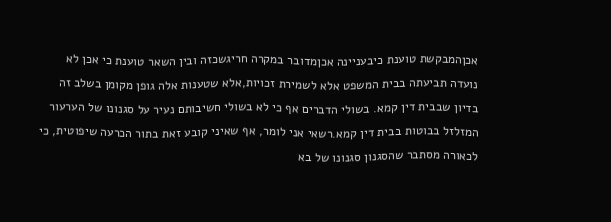אכןהמבקשת טוענת כיבעניינה אכןמדובר במקרה חריגשכזה ובין השאר טוענת כי אכן לא נועדה תביעתה בבית המשפט אלא לשמירת זכויות,אלא שטענות אלה גופן מקומן בשלב זה בדיון שבבית דין קמא. בשולי הדברים אף כי לא בשולי חשיבותם נעיר על סגנונו של הערעור המזלזל בבוטות בבית דין קמא.רשאי אני לומר, אף שאיני קובע זאת בתור הכרעה שיפוטית, כי לכאורה מסתבר שהסגנון סגנונו של בא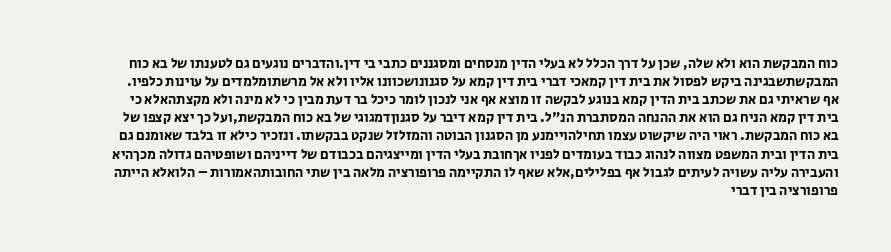כוח המבקשת הוא ולא שלה, שכן על דרך הכלל לא בעלי הדין מנסחים ומסגננים כתבי בי דין.והדברים נוגעים גם לטענתו של בא כוח המבקשתשבגינה ביקש לפסול את בית דין קמאכי דברי בית דין קמא על סגנונושכוונו אליו ולא אל מרשתומלמדים על עוינות כלפיו. אף שראיתי גם את שכתב בית הדין קמא בנוגע לבקשה זו מוצא אף אני לנכון לומר כיכל בר דעת מבין כי לא מינה ולא מקצתהאלא כי בית דין קמא הניח גם הוא את ההנחה המסתברת הנ"ל. בית דין קמא דיבר על סגנוןדמגוגי של בא כוח המבקשת,ועל כך יצא קצפו של בא כוח המבקשת. ראוי היה שיקשוט עצמו תחילהויימנע מן הסגנון הבוטה והמזלזל שנקט בבקשתו. ונזכיר כילא זו בלבד שאומנם גם בית הדין ובית המשפט מצווה לנהוג כבוד בעומדים לפניו אךחובת בעלי הדין ומייצגיהם בכבודם של דייניהם ושופטיהם גדולה מכךהיא והעבירה עליה עשויה לעיתים לגבול אף בפלילים,אלא שאף לו התקיימה פרופורציה מלאה בין שתי החובותהאמורות – הלואלא הייתה פרופורציה בין דברי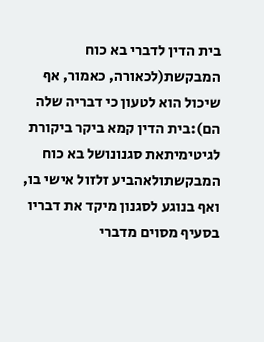בית הדין לדברי בא כוח המבקשת(לכאורה, כאמור, אף שיכול הוא לטעון כי דבריה שלה הם):בית הדין קמא ביקר ביקורת לגיטימיתאת סגנונושל בא כוח המבקשתולאהביע זלזול אישי בו, ואף בנוגע לסגנון מיקד את דבריו בסעיף מסוים מדברי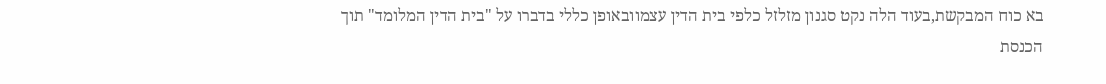בא כוח המבקשת,בעוד הלה נקט סגנון מזלזל כלפי בית הדין עצמוובאופן כללי בדברו על "בית הדין המלומד" תוך הכנסת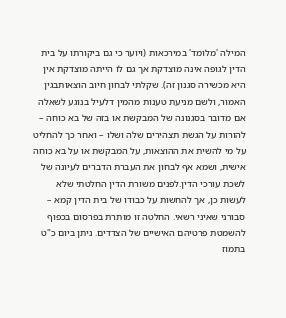המילה 'מלומד' במירכאות (ויוער כי גם ביקורתו על בית הדין לגופה אינה מוצדקת אך גם לו הייתה מוצדקת אין היא מכשירה סגנון זה). שקלתי לבחון חיוב הוצאותבגין האמור, ולשם מניעת טענות מהמין דלעיל בנוגע לשאלה אם מדובר בסגנונה של המבקשת או בזה של בא כוחה – להורות על הגשת תצהירים שלה ושלו – ואחר כך להחליט על מי להשית את ההוצאות, על המבקשת או על בא כוחה אישית, ושמא אף לבחון את העברת הדברים לעיונה של לשכת עורכי הדין.לפנים משורת הדין החלטתי שלא לעשות כן, אך להחשות על כבודו של בית הדין קמא – סבורני שאיני רשאי. החלטה זו מותרת בפרסום בכפוף להשמטת פרטיהם האישיים של הצדדים. ניתן ביום כ"ט בתמוז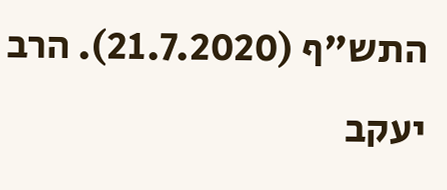התש"ף (21.7.2020). הרב יעקב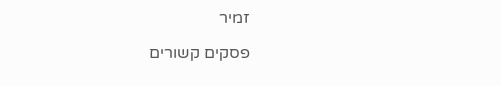זמיר

פסקים קשורים